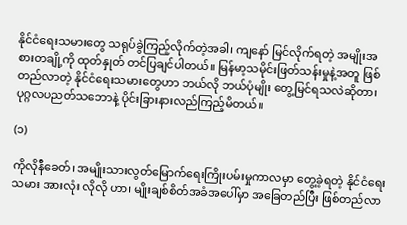နိုင်ငံရေးသမားတွေ သရုပ်ခွဲကြည့်လိုက်တဲ့အခါ၊ ကျနော် မြင်လိုက်ရတဲ့ အမျိုးအစားတချို့ကို ထုတ်နှုတ် တင်ပြချင်ပါတယ်။ မြန်မာ့သမိုင်းဖြတ်သန်းမှုနဲ့အတူ ဖြစ်တည်လာတဲ့ နိုင်ငံရေးသမားတွေဟာ ဘယ်လို ဘယ်ပုံမျိုး တွေ့မြင်ရသလဲဆိုတာ၊ ပုဂ္ဂလပညတ်သဘောနဲ့ ပိုင်းခြားနားလည်ကြည့်မိတယ်။

(၁)

ကိုလိုနီခေတ်၊ အမျိုးသားလွတ်မြောက်ရေးကြိုးပမ်းမှုကာလမှာ တွေ့ခဲ့ရတဲ့ နိုင်ငံရေးသမား အားလုံး လိုလို ဟာ၊ မျိုးချစ်စိတ်အခံအပေါ်မှာ အခြေတည်ပြီး ဖြစ်တည်လာ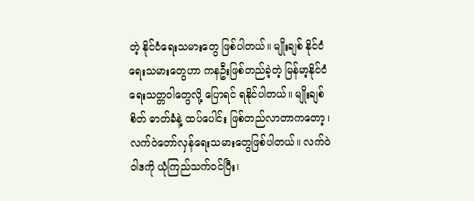တဲ့ နိုင်ငံရေးသမားတွေ ဖြစ်ပါတယ်။ မျိုးချစ် နိုင်ငံရေးသမားတွေဟာ ကနဦးဖြစ်တည်ခဲ့တဲ့ မြန်မာ့နိုင်ငံရေးသတ္တဝါတွေလို့ ပြောရင် ရနိုင်ပါတယ်။ မျိုးချစ်စိတ် ဓာတ်ခံနဲ့ ထပ်ပေါင်း ဖြစ်တည်လာတာကတော့၊ လက်ဝဲတော်လှန်ရေးသမားတွေဖြစ်ပါတယ်။ လက်ဝဲဝါဒကို ယုံကြည်သက်ဝင်ပြီး၊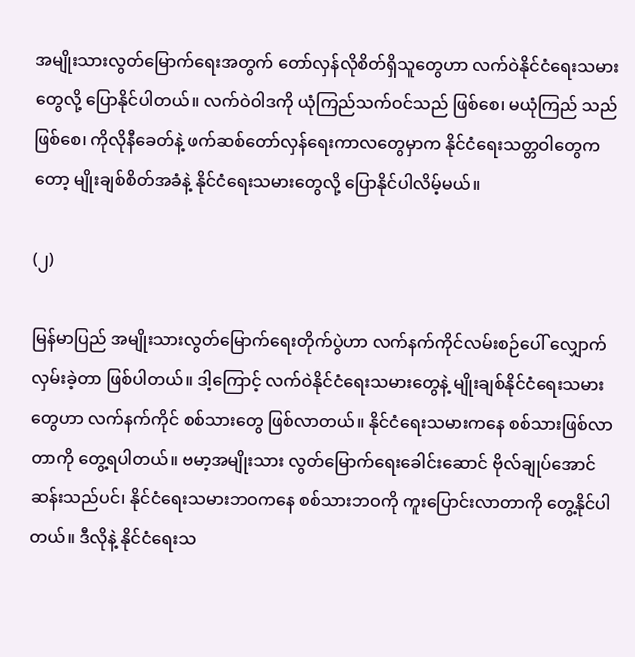အမျိုးသားလွတ်မြောက်ရေးအတွက် တော်လှန်လိုစိတ်ရှိသူတွေဟာ လက်ဝဲနိုင်ငံရေးသမားတွေလို့ ပြောနိုင်ပါတယ်။ လက်ဝဲဝါဒကို ယုံကြည်သက်ဝင်သည် ဖြစ်စေ၊ မယုံကြည် သည် ဖြစ်စေ၊ ကိုလိုနီခေတ်နဲ့ ဖက်ဆစ်တော်လှန်ရေးကာလတွေမှာက နိုင်ငံရေးသတ္တဝါတွေကတော့ မျိုးချစ်စိတ်အခံနဲ့ နိုင်ငံရေးသမားတွေလို့ ပြောနိုင်ပါလိမ့်မယ်။

(၂)

မြန်မာပြည် အမျိုးသားလွတ်မြောက်ရေးတိုက်ပွဲဟာ လက်နက်ကိုင်လမ်းစဉ်ပေါ် လျှောက်လှမ်းခဲ့တာ ဖြစ်ပါတယ်။ ဒါ့ကြောင့် လက်ဝဲနိုင်ငံရေးသမားတွေနဲ့ မျိုးချစ်နိုင်ငံရေးသမားတွေဟာ လက်နက်ကိုင် စစ်သားတွေ ဖြစ်လာတယ်။ နိုင်ငံရေးသမားကနေ စစ်သားဖြစ်လာတာကို တွေ့ရပါတယ်။ ဗမာ့အမျိုးသား လွတ်မြောက်ရေးခေါင်းဆောင် ဗိုလ်ချုပ်အောင်ဆန်းသည်ပင်၊ နိုင်ငံရေးသမားဘဝကနေ စစ်သားဘဝကို ကူးပြောင်းလာတာကို တွေ့နိုင်ပါတယ်။ ဒီလိုနဲ့ နိုင်ငံရေးသ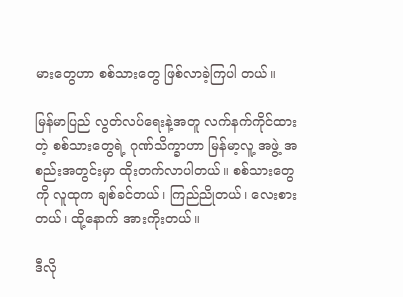မားတွေဟာ စစ်သားတွေ ဖြစ်လာခဲ့ကြပါ တယ်။

မြန်မာပြည် လွတ်လပ်ရေးနဲ့အတူ လက်နက်ကိုင်ထားတဲ့ စစ်သားတွေရဲ့ ဂုဏ်သိက္ခာဟာ မြန်မာ့လူ့ အဖွဲ့ အစည်းအတွင်းမှာ ထိုးတက်လာပါတယ်။ စစ်သားတွေကို လူထုက ချစ်ခင်တယ်၊ ကြည်ညိုတယ်၊ လေးစားတယ်၊ ထို့နောက် အားကိုးတယ်။

ဒီလို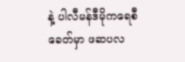နဲ့ ပါလီမန်ဒီမိုကရေစီခေတ်မှာ ဖဆပလ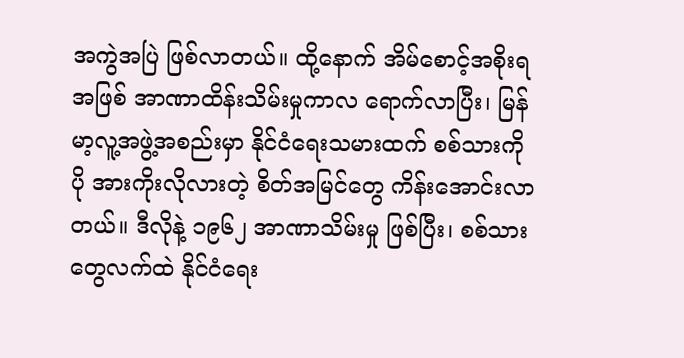အကွဲအပြဲ ဖြစ်လာတယ်။ ထို့နောက် အိမ်စောင့်အစိုးရအဖြစ် အာဏာထိန်းသိမ်းမှုကာလ ရောက်လာပြီး၊ မြန်မာ့လူ့အဖွဲ့အစည်းမှာ နိုင်ငံရေးသမားထက် စစ်သားကို ပို အားကိုးလိုလားတဲ့ စိတ်အမြင်တွေ ကိန်းအောင်းလာတယ်။ ဒီလိုနဲ့ ၁၉၆၂ အာဏာသိမ်းမှု ဖြစ်ပြီး၊ စစ်သား တွေလက်ထဲ နိုင်ငံရေး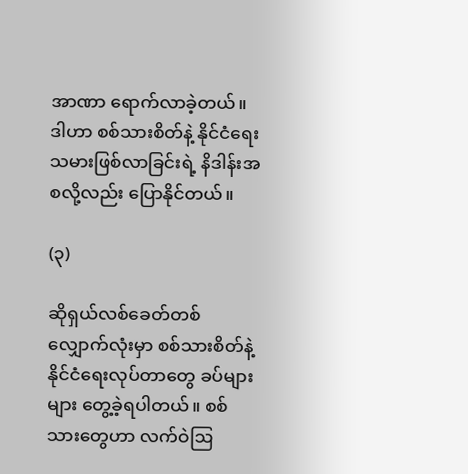အာဏာ ရောက်လာခဲ့တယ်။ ဒါဟာ စစ်သားစိတ်နဲ့ နိုင်ငံရေးသမားဖြစ်လာခြင်းရဲ့ နိဒါန်းအစလို့လည်း ပြောနိုင်တယ်။

(၃)

ဆိုရှယ်လစ်ခေတ်တစ်လျှောက်လုံးမှာ စစ်သားစိတ်နဲ့ နိုင်ငံရေးလုပ်တာတွေ ခပ်များများ တွေ့ခဲ့ရပါတယ်။ စစ်သားတွေဟာ လက်ဝဲဩ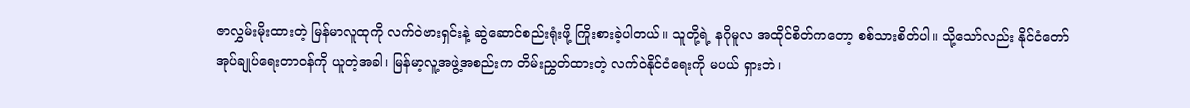ဇာလွှမ်းမိုးထားတဲ့ မြန်မာလူထုကို လက်ဝဲဗားရှင်းနဲ့ ဆွဲဆောင်စည်းရုံးဖို့ ကြိုးစားခဲ့ပါတယ်။ သူတို့ရဲ့ နဂိုမူလ အထိုင်စိတ်ကတော့ စစ်သားစိတ်ပါ။ သို့သော်လည်း နိုင်ငံတော် အုပ်ချုပ်ရေးတာဝန်ကို ယူတဲ့အခါ၊ မြန်မာ့လူ့အဖွဲ့အစည်းက တိမ်းညွှတ်ထားတဲ့ လက်ဝဲနိုင်ငံရေးကို မပယ် ရှားဘဲ၊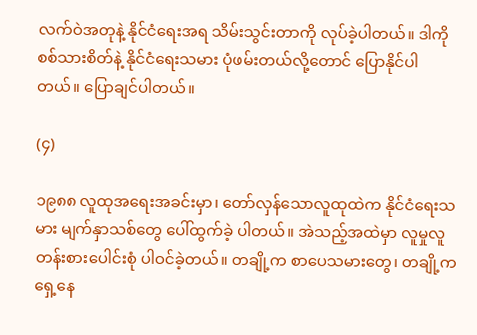လက်ဝဲအတုနဲ့ နိုင်ငံရေးအရ သိမ်းသွင်းတာကို လုပ်ခဲ့ပါတယ်။ ဒါကို စစ်သားစိတ်နဲ့ နိုင်ငံရေးသမား ပုံဖမ်းတယ်လို့တောင် ပြောနိုင်ပါတယ်။ ပြောချင်ပါတယ်။

(၄)

၁၉၈၈ လူထုအရေးအခင်းမှာ၊ တော်လှန်သောလူထုထဲက နိုင်ငံရေးသမား မျက်နှာသစ်တွေ ပေါ်ထွက်ခဲ့ ပါတယ်။ အဲသည့်အထဲမှာ လူမှုလူတန်းစားပေါင်းစုံ ပါဝင်ခဲ့တယ်။ တချို့က စာပေသမားတွေ၊ တချို့က ရှေ့နေ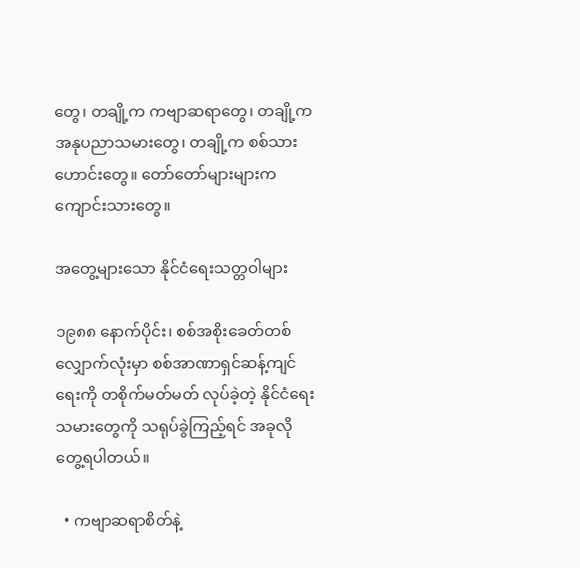တွေ၊ တချို့က ကဗျာဆရာတွေ၊ တချို့က အနုပညာသမားတွေ၊ တချို့က စစ်သားဟောင်းတွေ။ တော်တော်များများက ကျောင်းသားတွေ။

အတွေ့များသော နိုင်ငံရေးသတ္တဝါများ

၁၉၈၈ နောက်ပိုင်း၊ စစ်အစိုးခေတ်တစ်လျှောက်လုံးမှာ စစ်အာဏာရှင်ဆန့်ကျင်ရေးကို တစိုက်မတ်မတ် လုပ်ခဲ့တဲ့ နိုင်ငံရေးသမားတွေကို သရုပ်ခွဲကြည့်ရင် အခုလို တွေ့ရပါတယ်။

  • ကဗျာဆရာစိတ်နဲ့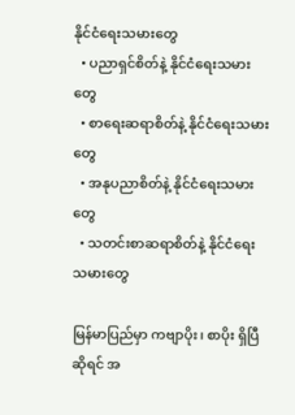နိုင်ငံရေးသမားတွေ
  • ပညာရှင်စိတ်နဲ့ နိုင်ငံရေးသမားတွေ
  • စာရေးဆရာစိတ်နဲ့ နိုင်ငံရေးသမားတွေ
  • အနုပညာစိတ်နဲ့ နိုင်ငံရေးသမားတွေ
  • သတင်းစာဆရာစိတ်နဲ့ နိုင်ငံရေးသမားတွေ

မြန်မာပြည်မှာ ကဗျာပိုး၊ စာပိုး ရှိပြီဆိုရင် အ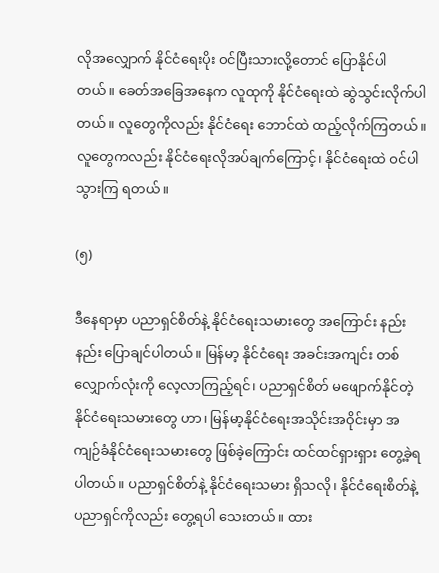လိုအလျှောက် နိုင်ငံရေးပိုး ဝင်ပြီးသားလို့တောင် ပြောနိုင်ပါ တယ်။ ခေတ်အခြေအနေက လူထုကို နိုင်ငံရေးထဲ ဆွဲသွင်းလိုက်ပါတယ်။ လူတွေကိုလည်း နိုင်ငံရေး ဘောင်ထဲ ထည့်လိုက်ကြတယ်။ လူတွေကလည်း နိုင်ငံရေးလိုအပ်ချက်ကြောင့်၊ နိုင်ငံရေးထဲ ဝင်ပါသွားကြ ရတယ်။

(၅)

ဒီနေရာမှာ ပညာရှင်စိတ်နဲ့ နိုင်ငံရေးသမားတွေ အကြောင်း နည်းနည်း ပြောချင်ပါတယ်။ မြန်မာ့ နိုင်ငံရေး အခင်းအကျင်း တစ်လျှောက်လုံးကို လေ့လာကြည့်ရင်၊ ပညာရှင်စိတ် မဖျောက်နိုင်တဲ့ နိုင်ငံရေးသမားတွေ ဟာ၊ မြန်မာ့နိုင်ငံရေးအသိုင်းအဝိုင်းမှာ အကျဉ်ခံနိုင်ငံရေးသမားတွေ ဖြစ်ခဲ့ကြောင်း ထင်ထင်ရှားရှား တွေ့ခဲ့ရပါတယ်။ ပညာရှင်စိတ်နဲ့ နိုင်ငံရေးသမား ရှိသလို၊ နိုင်ငံရေးစိတ်နဲ့ ပညာရှင်ကိုလည်း တွေ့ရပါ သေးတယ်။ ထား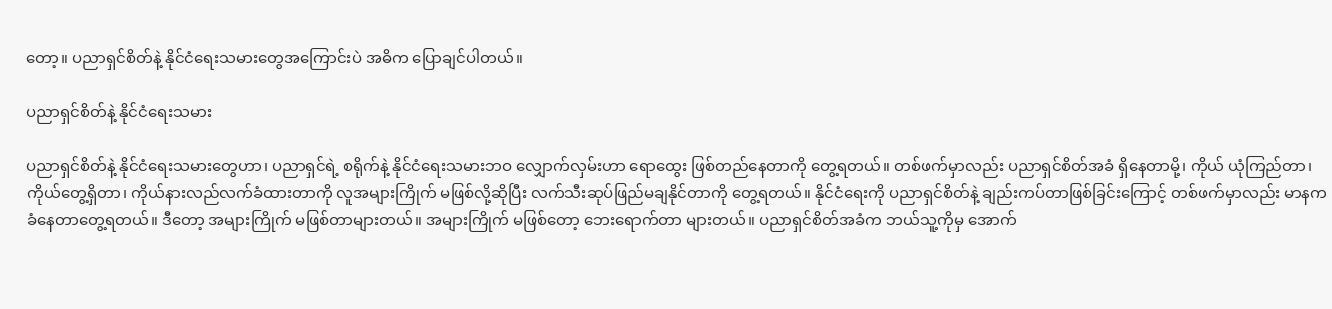တော့။ ပညာရှင်စိတ်နဲ့ နိုင်ငံရေးသမားတွေအကြောင်းပဲ အဓိက ပြောချင်ပါတယ်။

ပညာရှင်စိတ်နဲ့ နိုင်ငံရေးသမား

ပညာရှင်စိတ်နဲ့ နိုင်ငံရေးသမားတွေဟာ၊ ပညာရှင်ရဲ့ စရိုက်နဲ့ နိုင်ငံရေးသမားဘဝ လျှောက်လှမ်းဟာ ရောထွေး ဖြစ်တည်နေတာကို တွေ့ရတယ်။ တစ်ဖက်မှာလည်း ပညာရှင်စိတ်အခံ ရှိနေတာမို့၊ ကိုယ် ယုံကြည်တာ၊ ကိုယ်တွေ့ရှိတာ၊ ကိုယ်နားလည်လက်ခံထားတာကို လူအများကြိုက် မဖြစ်လို့ဆိုပြီး လက်သီးဆုပ်ဖြည်မချနိုင်တာကို တွေ့ရတယ်။ နိုင်ငံရေးကို ပညာရှင်စိတ်နဲ့ ချည်းကပ်တာဖြစ်ခြင်းကြောင့် တစ်ဖက်မှာလည်း မာနက ခံနေတာတွေ့ရတယ်။ ဒီတော့ အများကြိုက် မဖြစ်တာများတယ်။ အများကြိုက် မဖြစ်တော့ ဘေးရောက်တာ များတယ်။ ပညာရှင်စိတ်အခံက ဘယ်သူ့ကိုမှ အောက်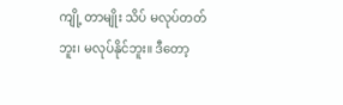ကျို့ တာမျိုး သိပ် မလုပ်တတ်ဘူး၊ မလုပ်နိုင်ဘူး။ ဒီတော့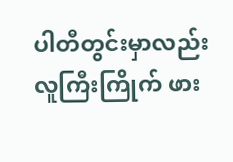ပါတီတွင်းမှာလည်း လူကြီးကြိုက် ဖား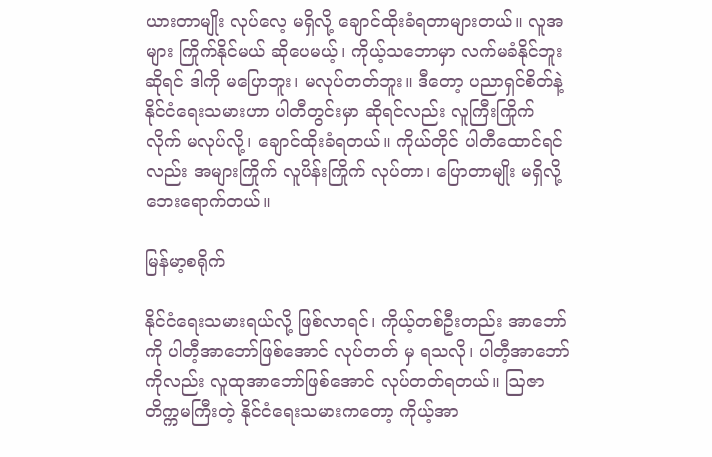ယားတာမျိုး လုပ်လေ့ မရှိလို့ ချောင်ထိုးခံရတာများတယ်။ လူအများ ကြိုက်နိုင်မယ် ဆိုပေမယ့်၊ ကိုယ့်သဘောမှာ လက်မခံနိုင်ဘူးဆိုရင် ဒါကို မပြောဘူး၊ မလုပ်တတ်ဘူး။ ဒီတော့ ပညာရှင်စိတ်နဲ့ နိုင်ငံရေးသမားဟာ ပါတီတွင်းမှာ ဆိုရင်လည်း လူကြီးကြိုက် လိုက် မလုပ်လို့၊ ချောင်ထိုးခံရတယ်။ ကိုယ်တိုင် ပါတီထောင်ရင်လည်း အများကြိုက် လူပိန်းကြိုက် လုပ်တာ၊ ပြောတာမျိုး မရှိလို့ ဘေးရောက်တယ်။

မြန်မာ့စရိုက်

နိုင်ငံရေးသမားရယ်လို့ ဖြစ်လာရင်၊ ကိုယ့်တစ်ဦးတည်း အာဘော်ကို ပါတီ့အာဘော်ဖြစ်အောင် လုပ်တတ် မှ ရသလို၊ ပါတီ့အာဘော်ကိုလည်း လူထုအာဘော်ဖြစ်အောင် လုပ်တတ်ရတယ်။ ဩဇာတိက္ကမကြီးတဲ့ နိုင်ငံရေးသမားကတော့ ကိုယ့်အာ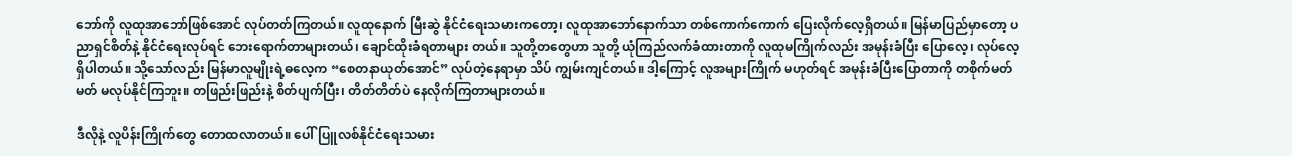ဘော်ကို လူထုအာဘော်ဖြစ်အောင် လုပ်တတ်ကြတယ်။ လူထုနောက် မြီးဆွဲ နိုင်ငံရေးသမားကတော့၊ လူထုအာဘော်နောက်သာ တစ်ကောက်ကောက် ပြေးလိုက်လေ့ရှိတယ်။ မြန်မာပြည်မှာတော့ ပညာရှင်စိတ်နဲ့ နိုင်ငံရေးလုပ်ရင် ဘေးရောက်တာများတယ်၊ ချောင်ထိုးခံရတာများ တယ်။ သူတို့တတွေဟာ သူတို့ ယုံကြည်လက်ခံထားတာကို လူထုမကြိုက်လည်း အမုန်းခံပြီး ပြောလေ့၊ လုပ်လေ့ရှိပါတယ်။ သို့သော်လည်း မြန်မာလူမျိုးရဲ့ဓလေ့က “စေတနာယုတ်အောင်” လုပ်တဲ့နေရာမှာ သိပ် ကျွမ်းကျင်တယ်။ ဒါ့ကြောင့် လူအများကြိုက် မဟုတ်ရင် အမုန်းခံပြီးပြောတာကို တစိုက်မတ်မတ် မလုပ်နိုင်ကြဘူး။ တဖြည်းဖြည်းနဲ့ စိတ်ပျက်ပြီး၊ တိတ်တိတ်ပဲ နေလိုက်ကြတာများတယ်။

ဒီလိုနဲ့ လူပိန်းကြိုက်တွေ တောထလာတယ်။ ပေါ်ပြူလစ်နိုင်ငံရေးသမား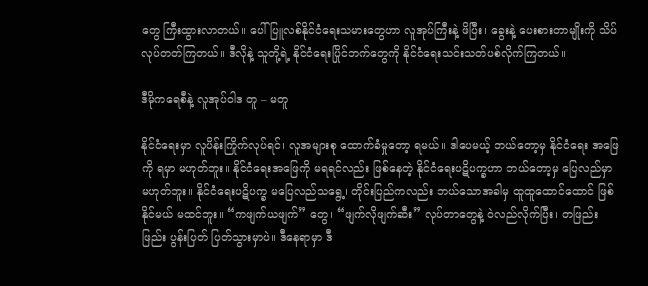တွေ ကြီးထွားလာတယ်။ ပေါ်ပြူလစ်နိုင်ငံရေးသမားတွေဟာ လူအုပ်ကြီးနဲ့ ဖိပြီး၊ ခွေးနဲ့ ပေးစားတာမျိုးကို သိပ်လုပ်တတ်ကြတယ်။ ဒီလိုနဲ့ သူတို့ရဲ့ နိုင်ငံရေးပြိုင်ဘက်တွေကို နိုင်ငံရေးသင်းသတ်ပစ်လိုက်ကြတယ်။

ဒီမိုကရေစီနဲ့ လူအုပ်ဝါဒ တူ – မတူ

နိုင်ငံရေးမှာ လူပိန်းကြိုက်လုပ်ရင်၊ လူအများစု ထောက်ခံမှုတော့ ရမယ်။ ဒါပေမယ့် ဘယ်တော့မှ နိုင်ငံရေး အဖြေကို ရမှာ မဟုတ်ဘူး။ နိုင်ငံရေးအဖြေကို မရရင်လည်း ဖြစ်နေတဲ့ နိုင်ငံရေးပဋိပက္ခဟာ ဘယ်တော့မှ ပြေလည်မှာ မဟုတ်ဘူး။ နိုင်ငံရေးပဋိပက္ခ မပြေလည်သရွေ့၊ တိုင်းပြည်ကလည်း ဘယ်သောအခါမှ ထူထူထောင်ထောင် ဖြစ်နိုင်မယ် မထင်ဘူး။ “ကဖျက်ယဖျက်” တွေ၊ “ဖျက်လိုဖျက်ဆီး” လုပ်တာတွေနဲ့ ဝဲလည်လိုက်ပြီး၊ တဖြည်းဖြည်း ပွန်းပြတ် ပြတ်သွားမှာပဲ။ ဒီနေရာမှာ ဒီ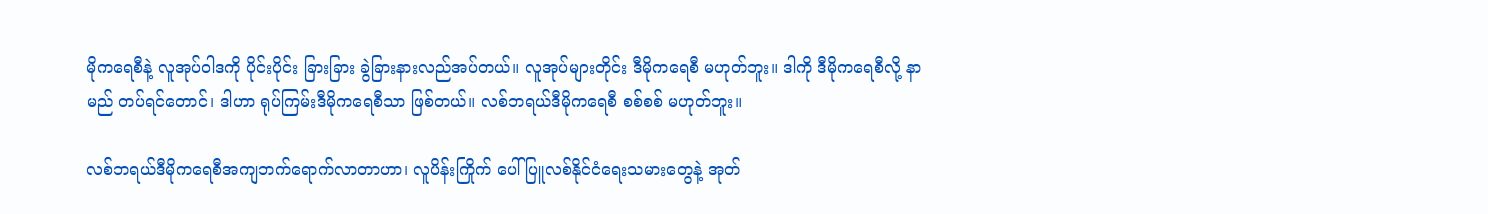မိုကရေစီနဲ့ လူအုပ်ဝါဒကို ပိုင်းပိုင်း ခြားခြား ခွဲခြားနားလည်အပ်တယ်။ လူအုပ်များတိုင်း ဒီမိုကရေစီ မဟုတ်ဘူး။ ဒါကို ဒီမိုကရေစီလို့ နာမည် တပ်ရင်တောင်၊ ဒါဟာ ရုပ်ကြမ်းဒီမိုကရေစီသာ ဖြစ်တယ်။ လစ်ဘရယ်ဒီမိုကရေစီ စစ်စစ် မဟုတ်ဘူး။

လစ်ဘရယ်ဒီမိုကရေစီအကျဘက်ရောက်လာတာဟာ၊ လူပိန်းကြိုက် ပေါ်ပြူလစ်နိုင်ငံရေးသမားတွေနဲ့ အုတ်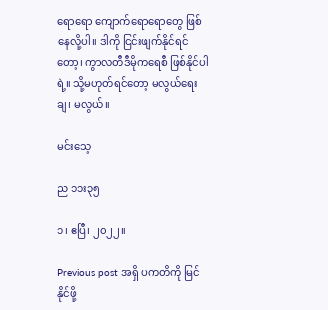ရောရော ကျောက်ရောရောတွေ ဖြစ်နေလို့ပါ။ ဒါကို ငြင်းဖျက်နိုင်ရင်တော့၊ ကွာလတီဒီမိုကရေစီ ဖြစ်နိုင်ပါရဲ့။ သို့မဟုတ်ရင်တော့ မလွယ်ရေးချ၊ မလွယ်။

မင်းသေ့

ည ၁၁း၃၅

၁၊ ဧပြီ၊ ၂၀၂၂။

Previous post အရှိ ပကတိကို မြင်နိုင်ဖို့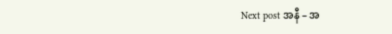Next post အနီ – အ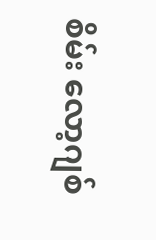စိမ်း လော့ဂျစ်